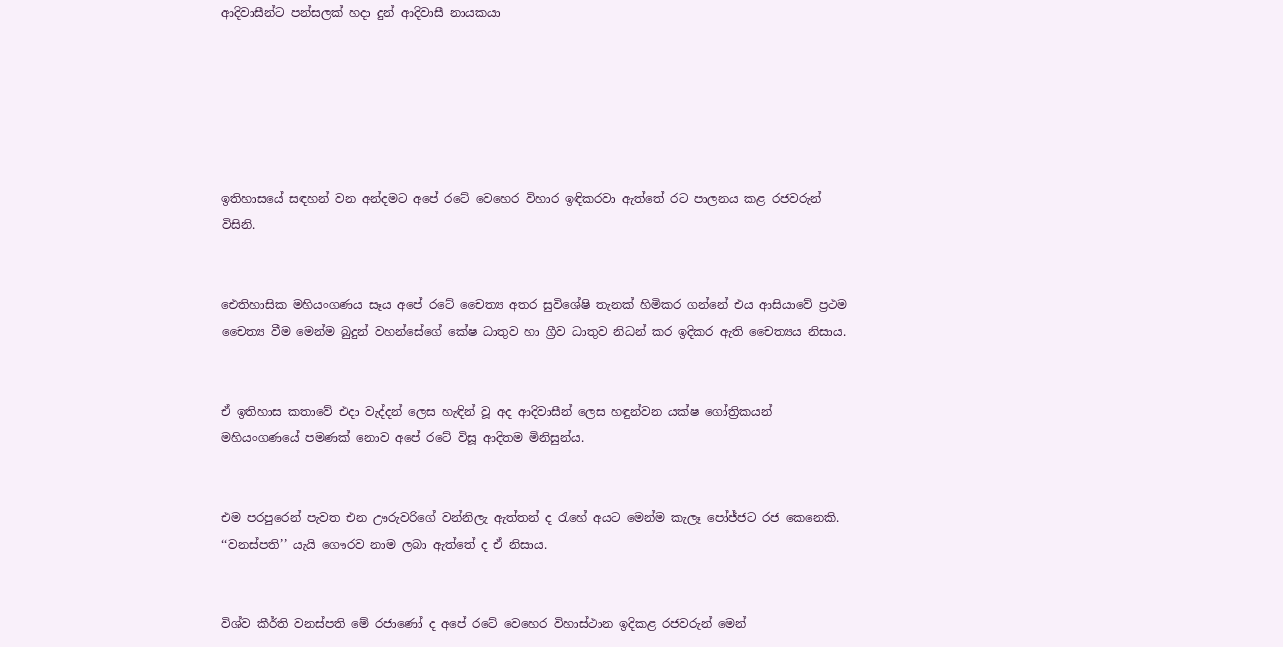ආදිවාසීන්ට පන්සලක් හදා දුන් ආදිවාසී නායකයා






ඉතිහාසයේ සඳහන් වන අන්දමට අපේ රටේ වෙහෙර විහාර ඉඳිකරවා ඇත්තේ රට පාලනය කළ රජවරුන් විසිනි.


ඓතිහාසික මහියංගණය සෑය අපේ රටේ චෛත්‍ය අතර සුවිශේෂි තැනක් හිමිකර ගන්නේ එය ආසියාවේ ප්‍රථම චෛත්‍ය වීම මෙන්ම බුදුන් වහන්සේගේ කේෂ ධාතුව හා ග්‍රීව ධාතුව නිධන් කර ඉදිකර ඇති චෛත්‍යය නිසාය.


ඒ ඉතිහාස කතාවේ එදා වැද්දන් ලෙස හැඳින් වූ අද ආදිවාසීන් ලෙස හඳුන්වන යක්ෂ ගෝත්‍රිකයන් මහියංගණයේ පමණක් නොව අපේ රටේ විසූ ආදිතම මිනිසුන්ය.


එම පරපුරෙන් පැවත එන ඌරුවරිගේ වන්නිලැ ඇත්තන් ද රැහේ අයට මෙන්ම කැලෑ පෝජ්ජට රජ කෙනෙකි.
‘‘වනස්පති’’ යැයි ගෞරව නාම ලබා ඇත්තේ ද ඒ නිසාය.


විශ්ව කීර්ති වනස්පති මේ රජාණෝ ද අපේ රටේ වෙහෙ‍ර විහාස්ථාන ඉදිකළ රජවරුන් මෙන්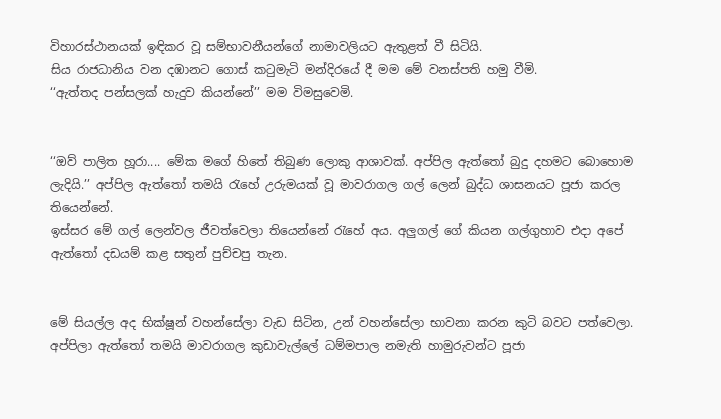විහාරස්ථානයක් ඉඳිකර වූ සම්භාවනීයන්ගේ නාමාවලියට ඇතුළත් වී සිටියි.
සිය රාජධානිය වන දඹානට ගොස් කටුමැටි මන්දිරයේ දී මම මේ වනස්පති හමු වීමි.
‘‘ඇත්තද පන්සලක් හැදුව කියන්නේ’’ මම විමසුවෙමි.


‘‘ඔව් පාලිත හූරා.... මේක මගේ හිතේ තිබුණ ලොකු ආශාවක්. අප්පිල ඇත්තෝ බුදු දහමට බොහොම ලැදියි.’’ අප්පිල ඇත්තෝ තමයි රැහේ උරුමයක් වූ මාවරාගල ගල් ලෙන් බුද්ධ ශාසනයට පූජා කරල තියෙන්නේ.
ඉස්සර මේ ගල් ලෙන්වල ජීවත්වෙලා තියෙන්නේ රැහේ අය. අලු‍ගල් ගේ කියන ගල්ගුහාව එදා අපේ ඇත්තෝ දඩයම් කළ සතුන් පුච්චපු තැන.


මේ සියල්ල අද භික්ෂූන් වහන්සේලා වැඩ සිටින, උන් වහන්සේලා භාවනා කරන කුටි බවට පත්වෙලා.
අප්පිලා ඇත්තෝ තමයි මාවරාගල කුඩාවැල්ලේ ධම්මපාල නමැති හාමුරුවන්ට පූජා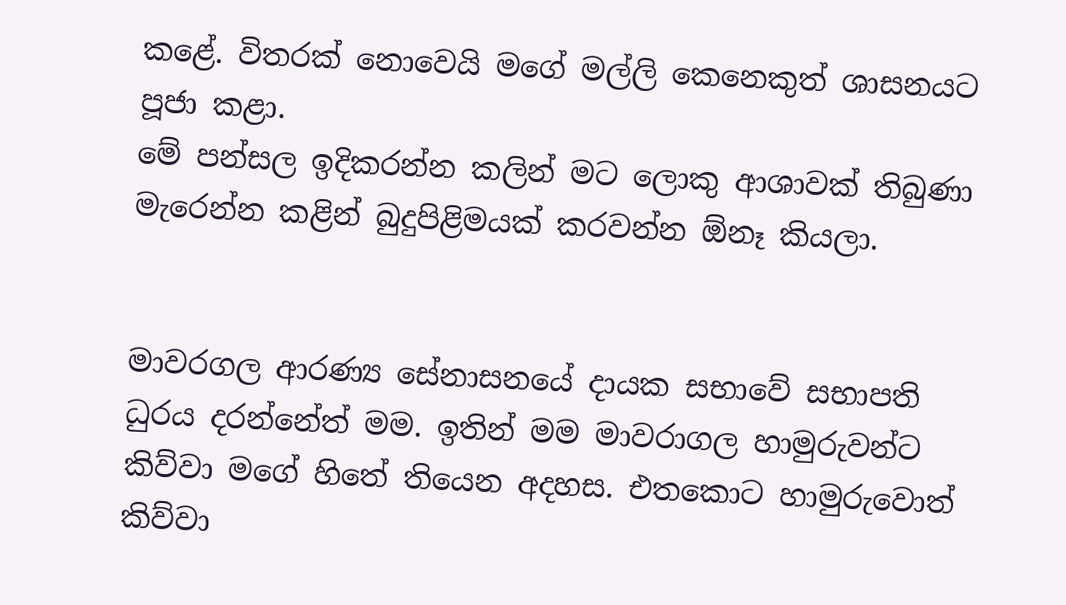කළේ. විතරක් නොවෙයි මගේ මල්ලි කෙනෙකුත් ශාසනයට පූජා කළා.
මේ පන්සල ඉදිකරන්න කලින් මට ලොකු ආශාවක් තිබුණා මැරෙන්න කළින් බුදුපිළිමයක් කරවන්න ඕනෑ කියලා.


මාවරගල ආරණ්‍ය සේනාසනයේ දායක සභාවේ සභාපති ධුරය දරන්නේත් මම. ඉතින් මම මාවරාගල හාමුරුවන්ට කිව්වා මගේ හිතේ තියෙන අදහස. එතකොට හාමුරුවොත් කිව්වා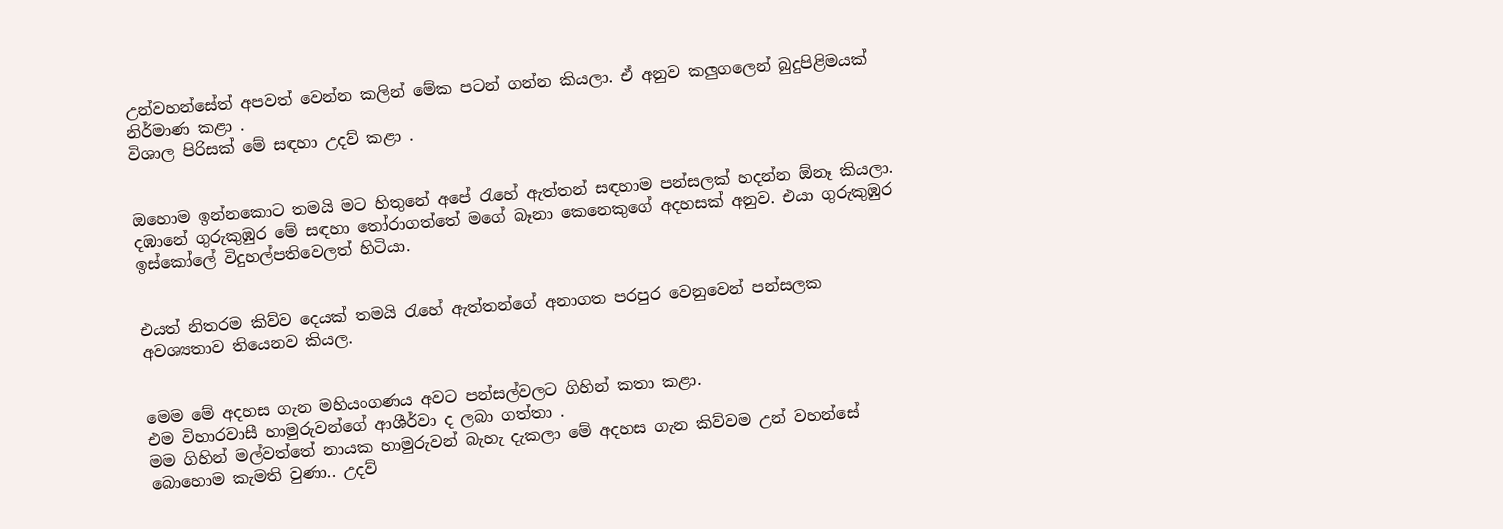උන්වහන්සේත් අපවත් වෙන්න කලින් මේක පටන් ගන්න කියලා. ඒ අනුව කලු‍ගලෙන් බුදුපිළිමයක් නිර්මාණ කළා .
විශාල පිරිසක් මේ සඳහා උදව් කළා .


ඔහොම ඉන්නකොට තමයි මට හිතුනේ අපේ රැහේ ඇත්තන් සඳහාම පන්සලක් හදන්න ඕනෑ කියලා.
දඹානේ ගුරුකුඹුර මේ සඳහා තෝරාගත්තේ මගේ බෑනා ‍කෙනෙකුගේ අදහසක් අනුව. එයා ගුරුකුඹුර ඉස්කෝලේ විදුහල්පතිවෙලත් හිටියා.


එයත් නිතරම කිව්ව දෙයක් තමයි රැහේ ඇත්තන්ගේ අනාගත පරපුර වෙනුවෙන් පන්සලක අවශ්‍යතාව තියෙනව කියල.


මෙම මේ අදහස ගැන මහියංගණය අවට පන්සල්වලට ගිහින් කතා කළා.
එම විහාරවාසී හාමුරුවන්ගේ ආශීර්වා ද ලබා ගත්තා .
මම ගිහින් මල්වත්තේ නායක හාමුරුවන් බැහැ දැකලා මේ අදහස ගැන කිව්වම උන් වහන්සේ බොහොම කැමති වුණා.. උදව්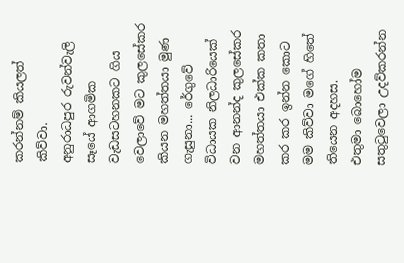කරන්නම් කියලත් කිව්වා.
අනුරාධපුර රුවන්වැලි සෑයේ ආගමික වැඩසටහනකට ගිය වෙලාවේ මට කුලසේකර කියන මහත්තයා මුණ ගැසුනා... රේගුවේ විධායක නිලධාරියෙක් වන ආනන්ද කුලසේකර මහත්තයා එක්ක කතා කර කර ඉන්න කොට මම කිව්වා මගේ හිතේ තියෙන අදහස.
එතුමා බොහෝම සතුටුවෙලා උදව්කරන්න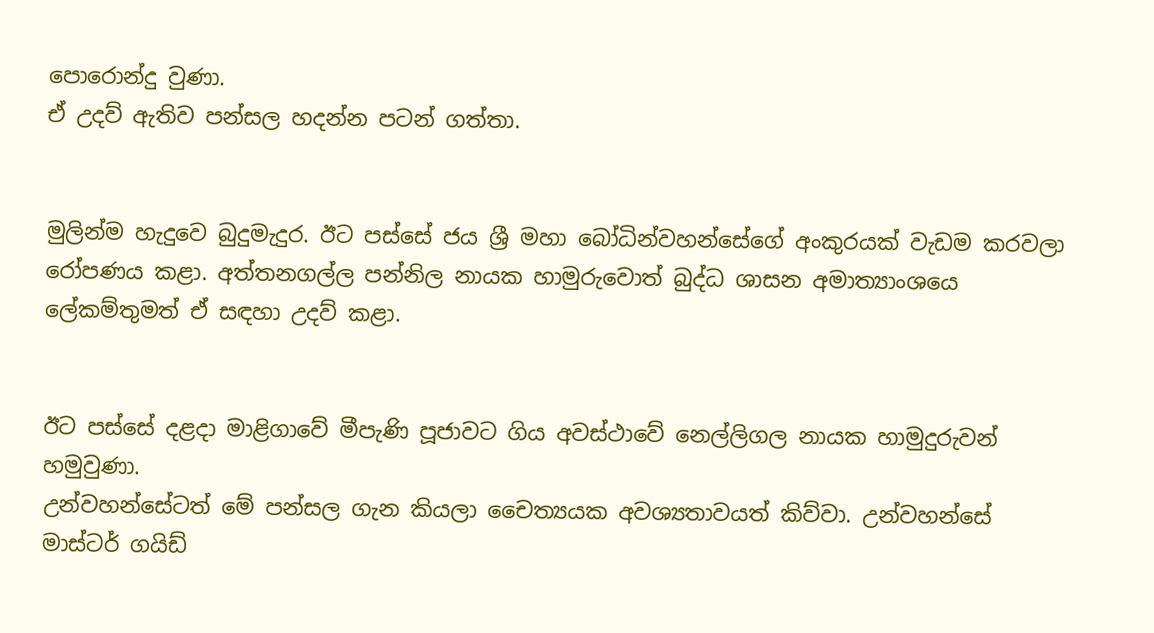පොරොන්දු වුණා.
ඒ උදව් ඇතිව පන්සල හදන්න පටන් ගත්තා.


මුලින්ම හැදුවෙ බුදුමැදුර. ඊට පස්සේ ජය ශ්‍රී මහා බෝධින්වහන්සේගේ අංකුරයක් වැඩම කරවලා රෝපණය කළා. අත්තනගල්ල පන්නිල නායක හාමුරුවොත් බුද්ධ ශාසන අමාත්‍යාංශයෙ ලේකම්තුමත් ඒ සඳහා උදව් කළා.


ඊට පස්සේ දළදා මාළිගාවේ මීපැණි පූජාවට ගිය අවස්ථාවේ නෙල්ලිගල නායක හාමුදුරුවන් හමුවුණා.
උන්වහන්සේටත් මේ පන්සල ගැන කියලා චෛත්‍යයක අවශ්‍යතාවයත් කිව්වා. උන්වහන්සේ මාස්ටර් ගයිඩ්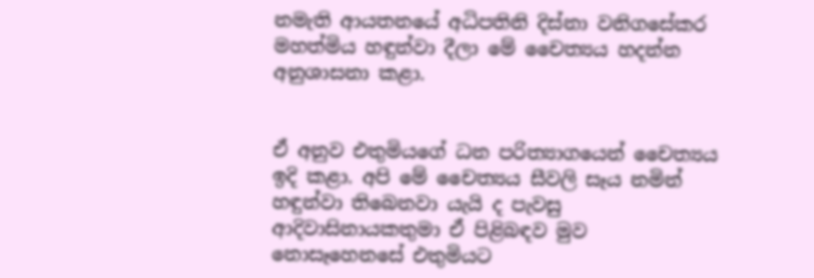නමැති ආයතනයේ අධිපතිනි දිස්නා වනිගසේකර මහත්මිය හඳුන්වා දීලා මේ චෛත්‍යය හදන්න අනුශාසනා කළා.


ඒ අනුව එතුමියගේ ධන පරිත්‍යාගයෙන් චෛත්‍යය ඉදි කළා. අපි මේ චෛත්‍යය සීවලි සෑය නමින් හඳුන්වා තිබෙනවා යැයි ද පැවසු ආදිවාසිනායකතුමා ඒ පිළිබඳව මුව නොසෑහෙනසේ එතුමියට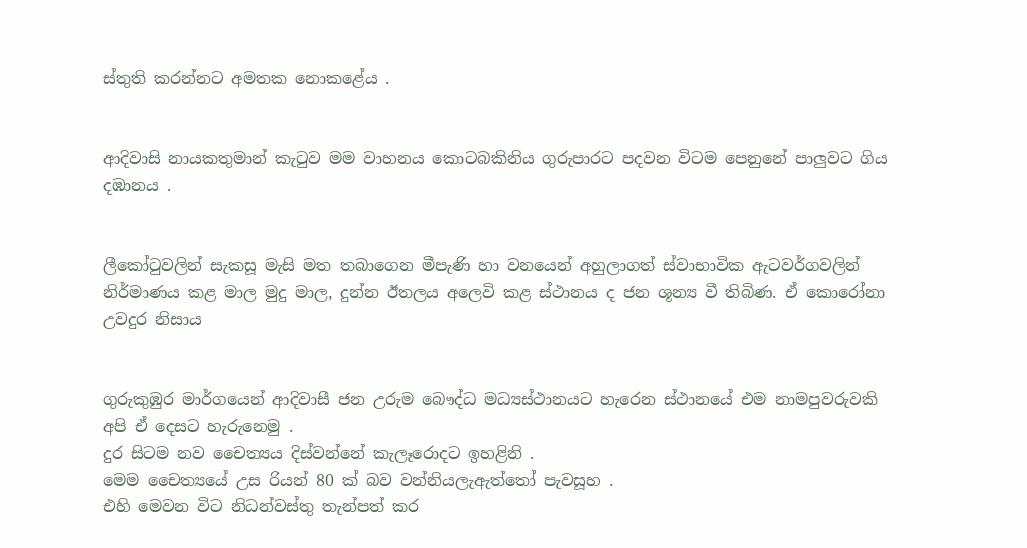ස්තුති කරන්නට අමතක නොකළේය .


ආදිවාසි නායකතුමාන් කැටුව මම වාහනය කොටබකිනිය ගුරුපාරට පදවන විටම පෙනුනේ පාලු‍වට ගිය දඹානය .


ලීකෝටුවලින් සැකසූ මැසි මත තබාගෙන මීපැණි හා වනයෙන් අහුලාගත් ස්වාභාවික ඇටවර්ගවලින් නිර්මාණය කළ මාල මුදු මාල, දුන්න ඊතලය අලෙවි කළ ස්ථානය ද ජන ශූන්‍ය වී තිබිණ. ඒ කොරෝනා උවදුර නිසාය


ගුරුකුඹුර මාර්ගයෙන් ආදිවාසී ජන උරුම බෞද්ධ මධ්‍යස්ථානයට හැරෙන ස්ථානයේ එම නාමපුවරුවකි අපි ඒ දෙසට හැරුනෙමු .
දුර සිටම නව චෛත්‍යය දිස්වන්නේ කැලෑරොදට ඉහළිනි .
මෙම චෛත්‍යයේ උස රියන් 80 ක් බව වන්නියලැඇත්තෝ පැවසූහ .
එහි මෙවන විට නිධන්වස්තු තැන්පත් කර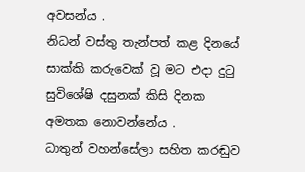අවසන්ය .
නිධන් වස්තු තැන්පත් කළ දිනයේ සාක්කි කරුවෙක් වූ මට එදා දුටු සුවිශේෂි දසුනක් කිසි දිනක අමතක නොවන්නේය .
ධාතුන් වහන්සේලා සහිත කරඬුව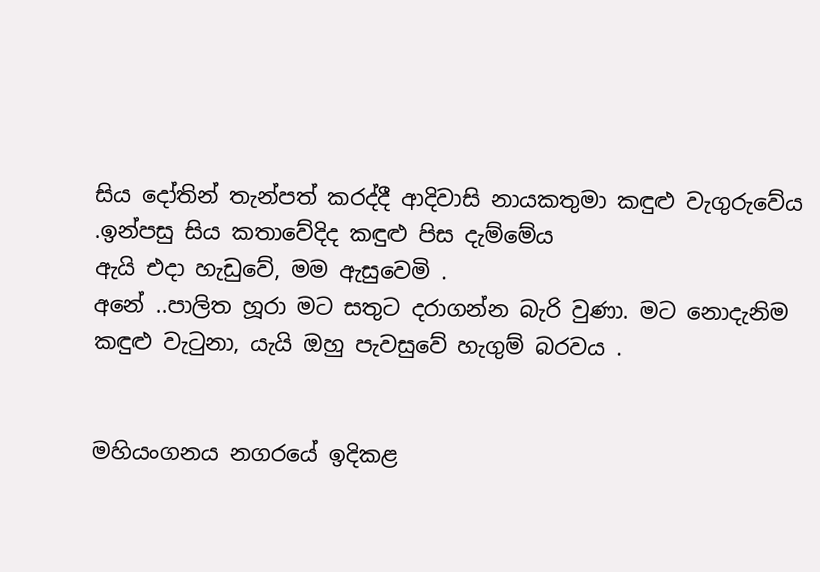සිය දෝතින් තැන්පත් කරද්දී ආදිවාසි නායකතුමා කඳුළු වැගුරුවේය .ඉන්පසු සිය කතාවේදිද කඳුළු පිස දැම්මේය
ඇයි එදා හැඩුවේ, මම ඇසුවෙමි .
අනේ ..පාලිත හූරා මට සතුට දරාගන්න බැරි වුණා. මට නොදැනිම කඳුළු වැටුනා, යැයි ඔහු පැවසුවේ හැගුම් බරවය .


මහියංගනය නගරයේ ඉදිකළ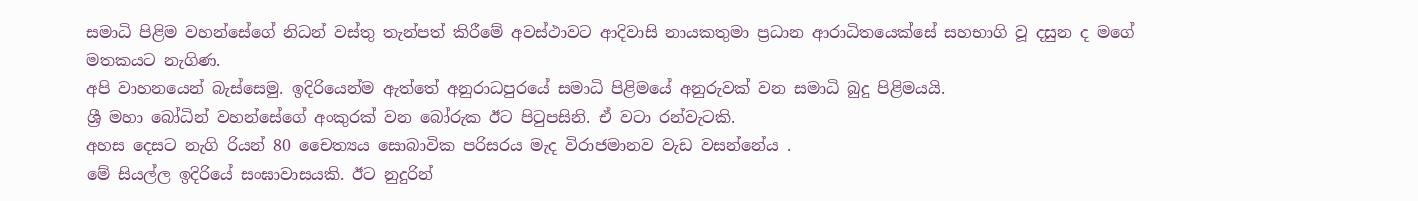සමාධි පිළිම වහන්සේගේ නිධන් වස්තු තැන්පත් කිරීමේ අවස්ථාවට ආදිවාසි නායකතුමා ප්‍රධාන ආරාධිතයෙක්සේ සහභාගි වූ දසුන ද මගේ මතකයට නැගිණ.
අපි වාහනයෙන් බැස්සෙමු. ඉදිරියෙන්ම ඇත්තේ අනුරාධපුරයේ සමාධි පිළිමයේ අනුරුවක් වන සමාධි බුදු පිළිමයයි.
ශ්‍රී මහා බෝධින් වහන්සේගේ අංකුරක් වන බෝරුක ඊට පිටුපසිනි. ඒ වටා රන්වැටකි.
අහස දෙසට නැගි රියන් 80 චෛත්‍යය සොබාවික පරිසරය මැද විරාජමානව වැඩ වසන්නේය .
මේ සියල්ල ඉදිරියේ සංඝාවාසයකි. ඊට නුදුරින්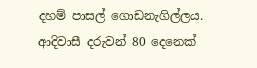දහම් පාසල් ගොඩනැගිල්ලය.
ආදිවාසී දරුවන් 80 දෙනෙක්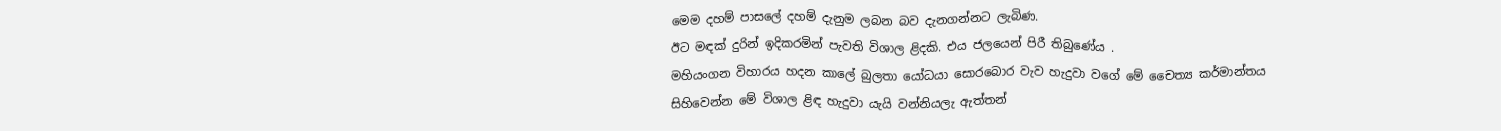මෙම දහම් පාසලේ දහම් දැනුම ලබන බව දැනගන්නට ලැබිණ.
ඊට මඳක් දුරින් ඉදිකරමින් පැවති විශාල ළිදකි. එය ජලයෙන් පිරී තිබුණේය .
මහියංගන විහාරය හදන කාලේ බුලතා යෝධයා සොරබොර වැව හැදුවා වගේ මේ චෛත්‍ය කර්මාන්තය සිහිවෙන්න මේ විශාල ළිඳ හැදුවා යැයි වන්නියලැ ඇත්තන්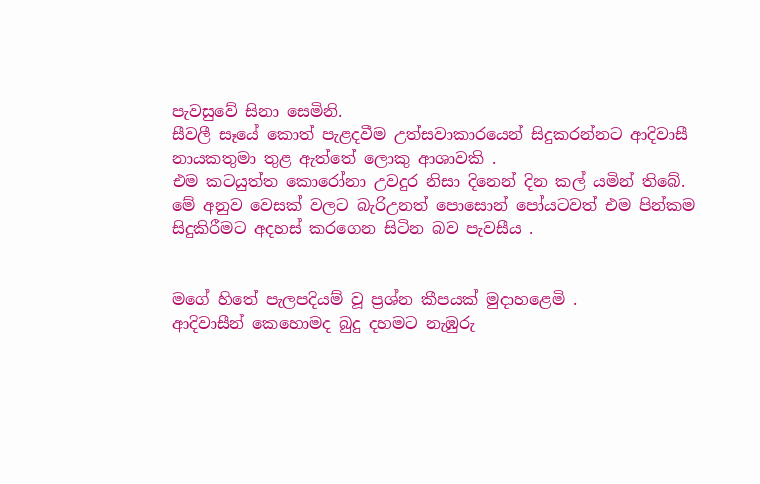පැවසුවේ සිනා සෙමිනි.
සීවලී සෑයේ කොත් පැළදවීම උත්සවාකාරයෙන් සිදුකරන්නට ආදිවාසී නායකතුමා තුළ ඇත්තේ ලොකු ආශාවකි .
එම කටයුත්ත කොරෝනා උවදුර නිසා දිනෙන් දින කල් යමින් තිබේ.
මේ අනුව වෙසක් වලට බැරිඋනත් පොසොන් පෝයටවත් එම පින්කම සිදුකිරීමට අදහස් කරගෙන සිටින බව පැවසීය .


මගේ හිතේ පැලපදියම් වූ ප්‍රශ්න කීපයක් මුදාහළෙමි .
ආදිවාසීන් කෙහොමද බුදු දහමට නැඹුරු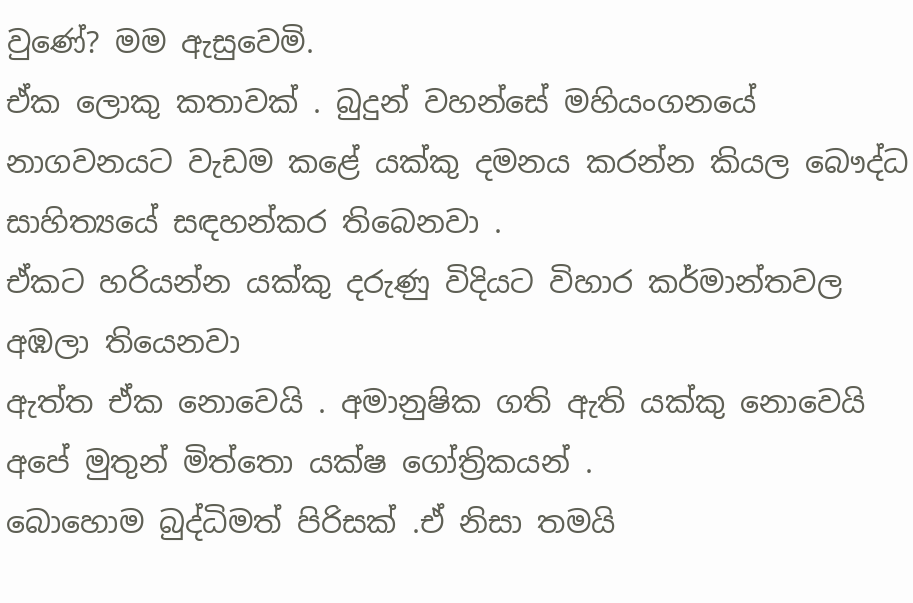වුණේ? මම ඇසුවෙමි.
ඒක ලොකු කතාවක් . බුදුන් වහන්සේ මහියංගනයේ නාගවනයට වැඩම කළේ යක්කු දමනය කරන්න කියල බෞද්ධ සාහිත්‍යයේ සඳහන්කර තිබෙනවා .
ඒකට හරියන්න යක්කු දරුණු විදියට විහාර කර්මාන්තවල අඹලා තියෙනවා
ඇත්ත ඒක නොවෙයි . අමානුෂික ගති ඇති යක්කු නොවෙයි අපේ මුතුන් මිත්තො යක්ෂ ගෝත්‍රිකයන් .
බොහොම බුද්ධිමත් පිරිසක් .ඒ නිසා තමයි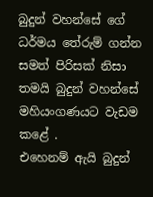බුදුන් වහන්සේ ගේ ධර්මය තේරුම් ගන්න සමත් පිරිසක් නිසා තමයි බුදුන් වහන්සේ මහියංගණයට වැඩම කළේ .
එහෙනම් ඇයි බුදුන්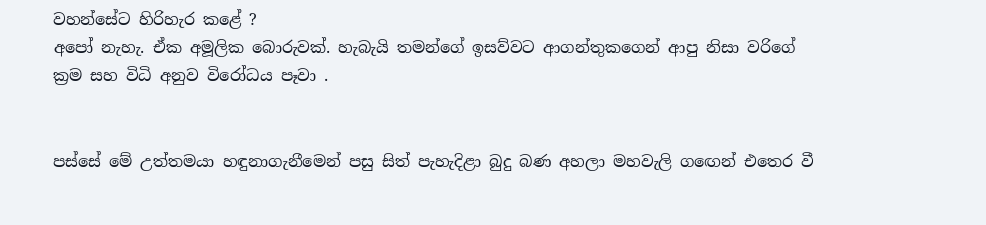වහන්සේට හිරිහැර කළේ ?
අපෝ නැහැ. ඒක අමූලික බොරුවක්. හැබැයි තමන්ගේ ඉසව්වට ආගන්තුකගෙන් ආපු නිසා වරිගේ ක්‍රම සහ විධි අනුව විරෝධය පෑවා .


පස්සේ මේ උත්තමයා හඳුනාගැනීමෙන් පසු සිත් පැහැදිළා බුදු බණ අහලා මහවැලි ගඟෙන් එතෙර වී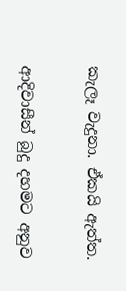කැලෑ වැදුනා. ඒකයි ඇත්ත.


ආදිවාසීන් බුදු දහමට අනුව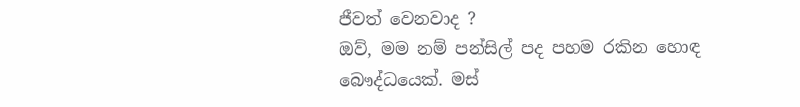ජීවත් වෙනවාද ?
ඔව්, මම නම් පන්සිල් පද පහම රකින හොඳ බෞද්ධයෙක්. මස්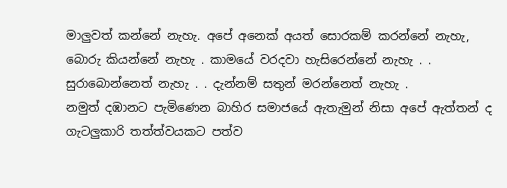මාලු‍වත් කන්නේ නැහැ. අපේ අනෙක් අයත් සොරකම් කරන්නේ නැහැ, බොරු කියන්නේ නැහැ . කාමයේ වරදවා හැසිරෙන්නේ නැහැ . . සුරාබොන්නෙත් නැහැ . . දැන්නම් සතුන් මරන්නෙත් නැහැ .
නමුත් දඹානට පැමිණෙන බාහිර සමාජයේ ඇතැමුන් නිසා අපේ ඇත්තන් ද ගැටලුකාරි තත්ත්වයකට පත්ව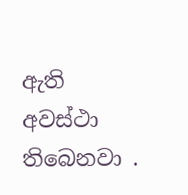ඇති අවස්ථා තිබෙනවා .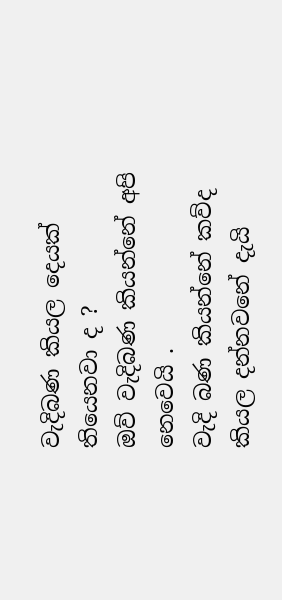වැදිබණ කියල දෙයක් තියෙනවා ද ?
ඔව් වැදිබණ කියන්නේ අපි නෙවෙයි .
වැදි බණ කියන්නේ කව්ද කියල දන්නවනේ දැයි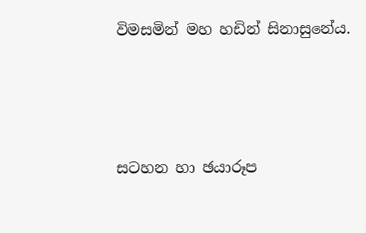විමසමින් මහ හඩින් සිනාසුනේය.





සටහන හා ඡයාරූප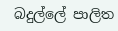බදුල්ලේ පාලිත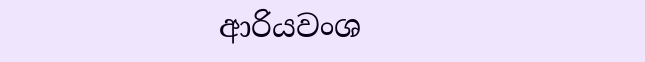ආරියවංශ